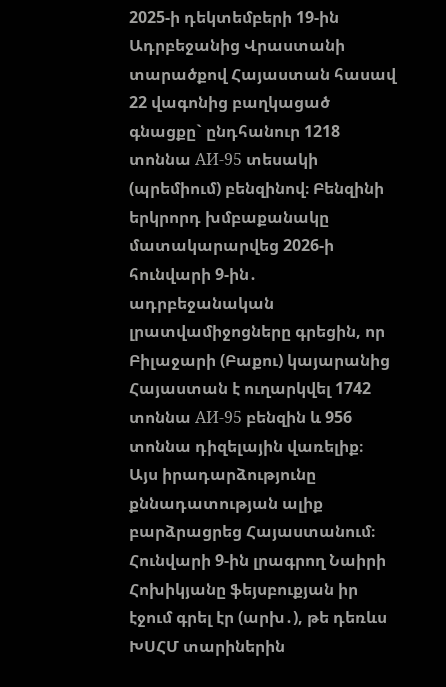2025-ի դեկտեմբերի 19-ին Ադրբեջանից Վրաստանի տարածքով Հայաստան հասավ 22 վագոնից բաղկացած գնացքը` ընդհանուր 1218 տոննա АИ-95 տեսակի (պրեմիում) բենզինով։ Բենզինի երկրորդ խմբաքանակը մատակարարվեց 2026-ի հունվարի 9-ին․ ադրբեջանական լրատվամիջոցները գրեցին, որ Բիլաջարի (Բաքու) կայարանից Հայաստան է ուղարկվել 1742 տոննա АИ-95 բենզին և 956 տոննա դիզելային վառելիք։
Այս իրադարձությունը քննադատության ալիք բարձրացրեց Հայաստանում։
Հունվարի 9-ին լրագրող Նաիրի Հոխիկյանը ֆեյսբուքյան իր էջում գրել էր (արխ․), թե դեռևս ԽՍՀՄ տարիներին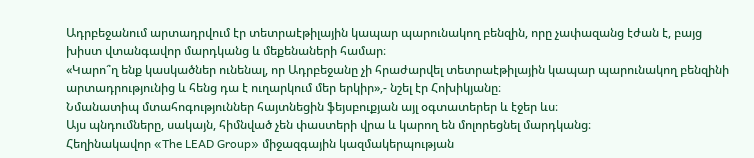Ադրբեջանում արտադրվում էր տետրաէթիլային կապար պարունակող բենզին, որը չափազանց էժան է, բայց խիստ վտանգավոր մարդկանց և մեքենաների համար։
«Կարո՞ղ ենք կասկածներ ունենալ, որ Ադրբեջանը չի հրաժարվել տետրաէթիլային կապար պարունակող բենզինի արտադրությունից և հենց դա է ուղարկում մեր երկիր»,- նշել էր Հոխիկյանը։
Նմանատիպ մտահոգություններ հայտնեցին ֆեյսբուքյան այլ օգտատերեր և էջեր ևս։
Այս պնդումները, սակայն, հիմնված չեն փաստերի վրա և կարող են մոլորեցնել մարդկանց։
Հեղինակավոր «The LEAD Group» միջազգային կազմակերպության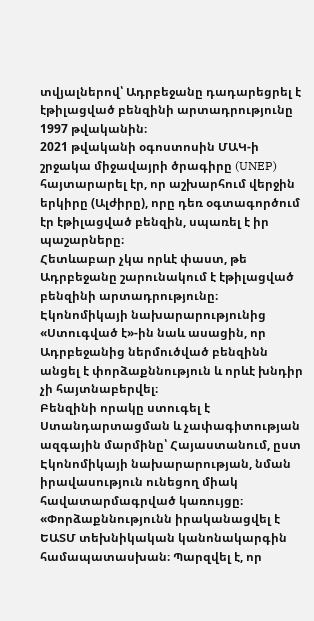տվյալներով՝ Ադրբեջանը դադարեցրել է էթիլացված բենզինի արտադրությունը 1997 թվականին։
2021 թվականի օգոստոսին ՄԱԿ-ի շրջակա միջավայրի ծրագիրը (UNEP) հայտարարել էր, որ աշխարհում վերջին երկիրը (Ալժիրը), որը դեռ օգտագործում էր էթիլացված բենզին, սպառել է իր պաշարները։
Հետևաբար չկա որևէ փաստ, թե Ադրբեջանը շարունակում է էթիլացված բենզինի արտադրությունը։
Էկոնոմիկայի նախարարությունից «Ստուգված է»-ին նաև ասացին, որ Ադրբեջանից ներմուծված բենզինն անցել է փորձաքննություն և որևէ խնդիր չի հայտնաբերվել։
Բենզինի որակը ստուգել է Ստանդարտացման և չափագիտության ազգային մարմինը՝ Հայաստանում, ըստ Էկոնոմիկայի նախարարության, նման իրավասություն ունեցող միակ հավատարմագրված կառույցը։
«Փորձաքննությունն իրականացվել է ԵԱՏՄ տեխնիկական կանոնակարգին համապատասխան։ Պարզվել է, որ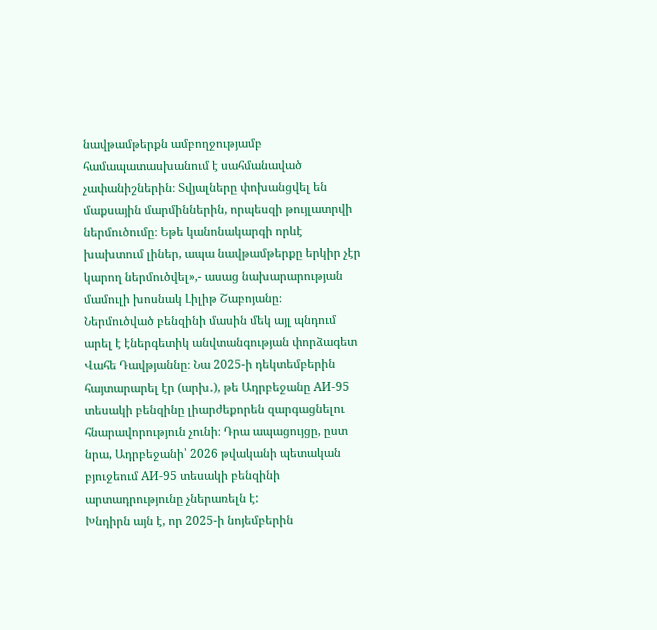նավթամթերքն ամբողջությամբ համապատասխանում է սահմանաված չափանիշներին։ Տվյալները փոխանցվել են մաքսային մարմիններին, որպեսզի թույլատրվի ներմուծումը։ Եթե կանոնակարգի որևէ խախտում լիներ, ապա նավթամթերքը երկիր չէր կարող ներմուծվել»,- ասաց նախարարության մամուլի խոսնակ Լիլիթ Շաբոյանը։
Ներմուծված բենզինի մասին մեկ այլ պնդում արել է էներգետիկ անվտանգության փորձագետ Վահե Դավթյաննը։ Նա 2025-ի դեկտեմբերին հայտարարել էր (արխ․), թե Ադրբեջանը АИ-95 տեսակի բենզինը լիարժեքորեն զարգացնելու հնարավորություն չունի։ Դրա ապացույցը, ըստ նրա, Ադրբեջանի՝ 2026 թվականի պետական բյուջեում АИ-95 տեսակի բենզինի արտադրությունը չներառելն է:
Խնդիրն այն է, որ 2025-ի նոյեմբերին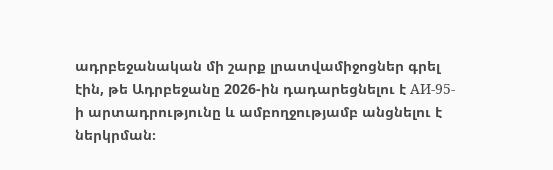ադրբեջանական մի շարք լրատվամիջոցներ գրել էին, թե Ադրբեջանը 2026-ին դադարեցնելու է АИ-95-ի արտադրությունը և ամբողջությամբ անցնելու է ներկրման։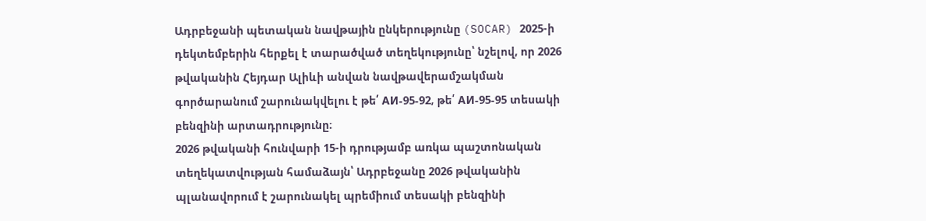Ադրբեջանի պետական նավթային ընկերությունը (SOCAR) 2025-ի դեկտեմբերին հերքել է տարածված տեղեկությունը՝ նշելով, որ 2026 թվականին Հեյդար Ալիևի անվան նավթավերամշակման գործարանում շարունակվելու է թե՛ АИ-95-92, թե՛ АИ-95-95 տեսակի բենզինի արտադրությունը։
2026 թվականի հունվարի 15-ի դրությամբ առկա պաշտոնական տեղեկատվության համաձայն՝ Ադրբեջանը 2026 թվականին պլանավորում է շարունակել պրեմիում տեսակի բենզինի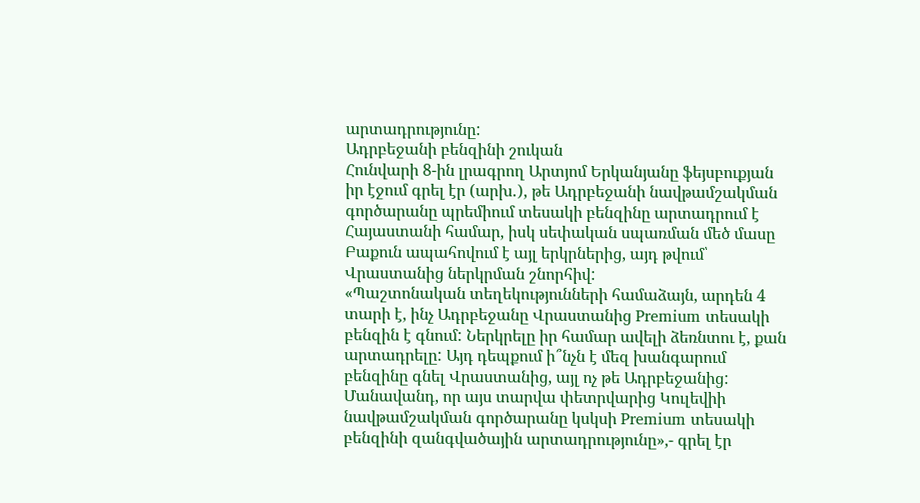արտադրությունը:
Ադրբեջանի բենզինի շուկան
Հունվարի 8-ին լրագրող Արտյոմ Երկանյանը ֆեյսբուքյան իր էջում գրել էր (արխ․), թե Ադրբեջանի նավթամշակման գործարանը պրեմիում տեսակի բենզինը արտադրում է Հայաստանի համար, իսկ սեփական սպառման մեծ մասը Բաքուն ապահովում է այլ երկրներից, այդ թվում՝ Վրաստանից ներկրման շնորհիվ:
«Պաշտոնական տեղեկությունների համաձայն, արդեն 4 տարի է, ինչ Ադրբեջանը Վրաստանից Premium տեսակի բենզին է գնում: Ներկրելը իր համար ավելի ձեռնտու է, քան արտադրելը: Այդ դեպքում ի՞նչն է մեզ խանգարում բենզինը գնել Վրաստանից, այլ ոչ թե Ադրբեջանից: Մանավանդ, որ այս տարվա փետրվարից Կուլեվիի նավթամշակման գործարանը կսկսի Premium տեսակի բենզինի զանգվածային արտադրությունը»,- գրել էր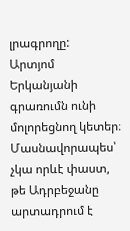լրագրողը:
Արտյոմ Երկանյանի գրառումն ունի մոլորեցնող կետեր։ Մասնավորապես՝ չկա որևէ փաստ, թե Ադրբեջանը արտադրում է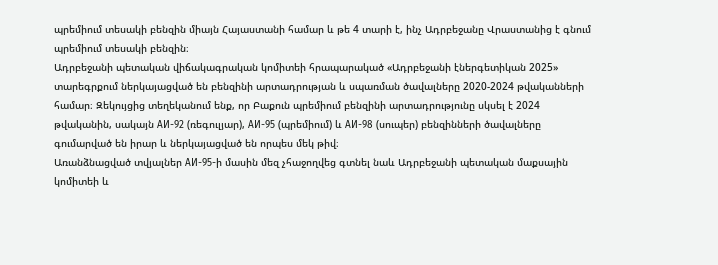պրեմիում տեսակի բենզին միայն Հայաստանի համար և թե 4 տարի է, ինչ Ադրբեջանը Վրաստանից է գնում պրեմիում տեսակի բենզին։
Ադրբեջանի պետական վիճակագրական կոմիտեի հրապարակած «Ադրբեջանի էներգետիկան 2025» տարեգրքում ներկայացված են բենզինի արտադրության և սպառման ծավալները 2020-2024 թվականների համար։ Զեկույցից տեղեկանում ենք, որ Բաքուն պրեմիում բենզինի արտադրությունը սկսել է 2024 թվականին, սակայն АИ-92 (ռեգուլյար), АИ-95 (պրեմիում) և АИ-98 (սուպեր) բենզինների ծավալները գումարված են իրար և ներկայացված են որպես մեկ թիվ։
Առանձնացված տվյալներ АИ-95-ի մասին մեզ չհաջողվեց գտնել նաև Ադրբեջանի պետական մաքսային կոմիտեի և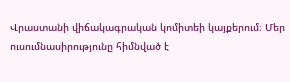Վրաստանի վիճակագրական կոմիտեի կայքերում։ Մեր ուսումնասիրությունը հիմնված է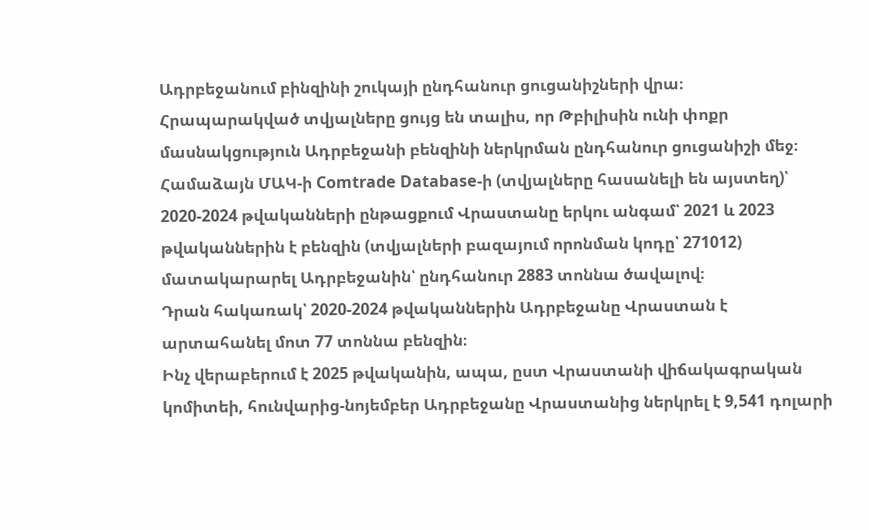Ադրբեջանում բինզինի շուկայի ընդհանուր ցուցանիշների վրա։
Հրապարակված տվյալները ցույց են տալիս, որ Թբիլիսին ունի փոքր մասնակցություն Ադրբեջանի բենզինի ներկրման ընդհանուր ցուցանիշի մեջ։ Համաձայն ՄԱԿ-ի Comtrade Database-ի (տվյալները հասանելի են այստեղ)՝ 2020-2024 թվականների ընթացքում Վրաստանը երկու անգամ՝ 2021 և 2023 թվականներին է բենզին (տվյալների բազայում որոնման կոդը՝ 271012) մատակարարել Ադրբեջանին՝ ընդհանուր 2883 տոննա ծավալով։
Դրան հակառակ՝ 2020-2024 թվականներին Ադրբեջանը Վրաստան է արտահանել մոտ 77 տոննա բենզին։
Ինչ վերաբերում է 2025 թվականին, ապա, ըստ Վրաստանի վիճակագրական կոմիտեի, հունվարից-նոյեմբեր Ադրբեջանը Վրաստանից ներկրել է 9,541 դոլարի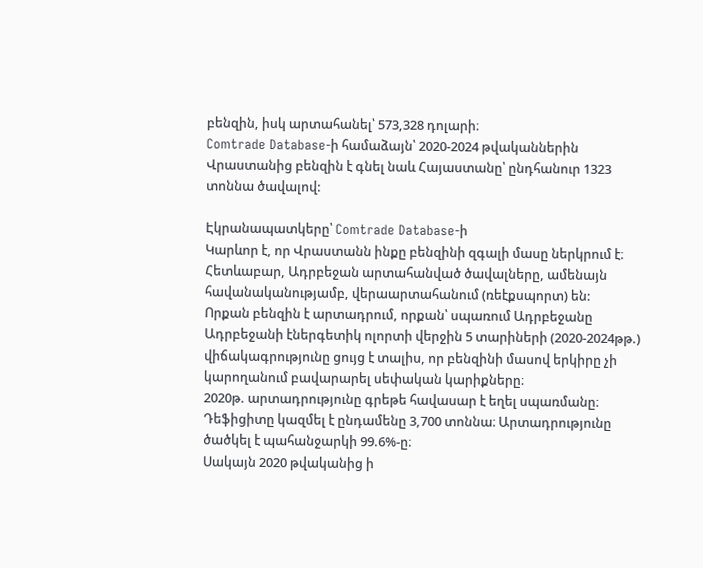բենզին, իսկ արտահանել՝ 573,328 դոլարի։
Comtrade Database-ի համաձայն՝ 2020-2024 թվականներին Վրաստանից բենզին է գնել նաև Հայաստանը՝ ընդհանուր 1323 տոննա ծավալով:

Էկրանապատկերը՝ Comtrade Database-ի
Կարևոր է, որ Վրաստանն ինքը բենզինի զգալի մասը ներկրում է։ Հետևաբար, Ադրբեջան արտահանված ծավալները, ամենայն հավանականությամբ, վերաարտահանում (ռեէքսպորտ) են:
Որքան բենզին է արտադրում, որքան՝ սպառում Ադրբեջանը
Ադրբեջանի էներգետիկ ոլորտի վերջին 5 տարիների (2020-2024թթ.) վիճակագրությունը ցույց է տալիս, որ բենզինի մասով երկիրը չի կարողանում բավարարել սեփական կարիքները։
2020թ. արտադրությունը գրեթե հավասար է եղել սպառմանը։ Դեֆիցիտը կազմել է ընդամենը 3,700 տոննա։ Արտադրությունը ծածկել է պահանջարկի 99.6%-ը։
Սակայն 2020 թվականից ի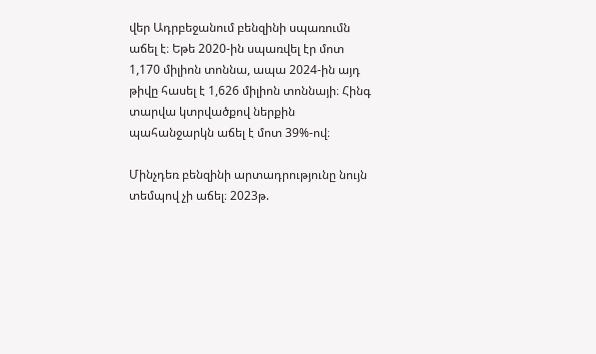վեր Ադրբեջանում բենզինի սպառումն աճել է։ Եթե 2020-ին սպառվել էր մոտ 1,170 միլիոն տոննա, ապա 2024-ին այդ թիվը հասել է 1,626 միլիոն տոննայի։ Հինգ տարվա կտրվածքով ներքին պահանջարկն աճել է մոտ 39%-ով։

Մինչդեռ բենզինի արտադրությունը նույն տեմպով չի աճել։ 2023թ.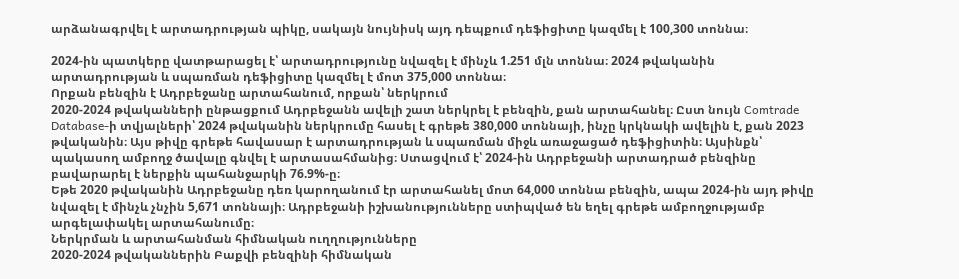արձանագրվել է արտադրության պիկը, սակայն նույնիսկ այդ դեպքում դեֆիցիտը կազմել է 100,300 տոննա։

2024-ին պատկերը վատթարացել է՝ արտադրությունը նվազել է մինչև 1.251 մլն տոննա։ 2024 թվականին արտադրության և սպառման դեֆիցիտը կազմել է մոտ 375,000 տոննա։
Որքան բենզին է Ադրբեջանը արտահանում, որքան՝ ներկրում
2020-2024 թվականների ընթացքում Ադրբեջանն ավելի շատ ներկրել է բենզին, քան արտահանել։ Ըստ նույն Comtrade Database-ի տվյալների՝ 2024 թվականին ներկրումը հասել է գրեթե 380,000 տոննայի, ինչը կրկնակի ավելին է, քան 2023 թվականին։ Այս թիվը գրեթե հավասար է արտադրության և սպառման միջև առաջացած դեֆիցիտին։ Այսինքն՝ պակասող ամբողջ ծավալը գնվել է արտասահմանից։ Ստացվում է՝ 2024-ին Ադրբեջանի արտադրած բենզինը բավարարել է ներքին պահանջարկի 76.9%-ը։
Եթե 2020 թվականին Ադրբեջանը դեռ կարողանում էր արտահանել մոտ 64,000 տոննա բենզին, ապա 2024-ին այդ թիվը նվազել է մինչև չնչին 5,671 տոննայի։ Ադրբեջանի իշխանությունները ստիպված են եղել գրեթե ամբողջությամբ արգելափակել արտահանումը։
Ներկրման և արտահանման հիմնական ուղղությունները
2020-2024 թվականներին Բաքվի բենզինի հիմնական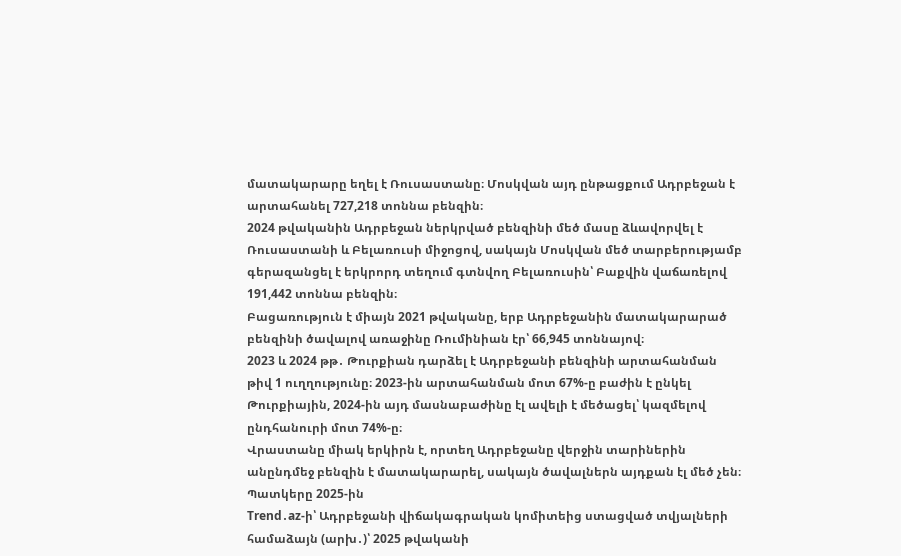մատակարարը եղել է Ռուսաստանը։ Մոսկվան այդ ընթացքում Ադրբեջան է արտահանել 727,218 տոննա բենզին։
2024 թվականին Ադրբեջան ներկրված բենզինի մեծ մասը ձևավորվել է Ռուսաստանի և Բելառուսի միջոցով, սակայն Մոսկվան մեծ տարբերությամբ գերազանցել է երկրորդ տեղում գտնվող Բելառուսին՝ Բաքվին վաճառելով 191,442 տոննա բենզին։
Բացառություն է միայն 2021 թվականը, երբ Ադրբեջանին մատակարարած բենզինի ծավալով առաջինը Ռումինիան էր՝ 66,945 տոննայով։
2023 և 2024 թթ․ Թուրքիան դարձել է Ադրբեջանի բենզինի արտահանման թիվ 1 ուղղությունը։ 2023-ին արտահանման մոտ 67%-ը բաժին է ընկել Թուրքիային, 2024-ին այդ մասնաբաժինը էլ ավելի է մեծացել՝ կազմելով ընդհանուրի մոտ 74%-ը։
Վրաստանը միակ երկիրն է, որտեղ Ադրբեջանը վերջին տարիներին անընդմեջ բենզին է մատակարարել, սակայն ծավալներն այդքան էլ մեծ չեն։
Պատկերը 2025-ին
Trend․az-ի՝ Ադրբեջանի վիճակագրական կոմիտեից ստացված տվյալների համաձայն (արխ․)՝ 2025 թվականի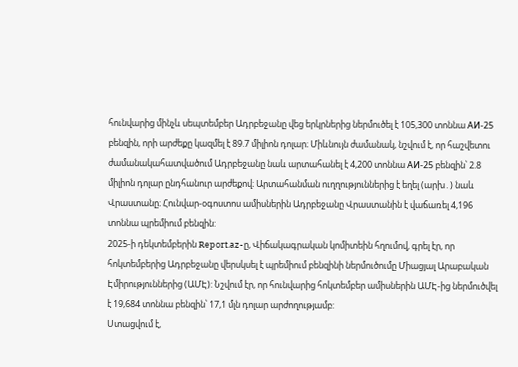հունվարից մինչև սեպտեմբեր Ադրբեջանը վեց երկրներից ներմուծել է 105,300 տոննա АИ-25 բենզին, որի արժեքը կազմել է 89.7 միլիոն դոլար։ Միևնույն ժամանակ, նշվում է, որ հաշվետու ժամանակահատվածում Ադրբեջանը նաև արտահանել է 4,200 տոննա АИ-25 բենզին՝ 2.8 միլիոն դոլար ընդհանուր արժեքով։ Արտահանման ուղղություններից է եղել (արխ․) նաև Վրաստանը։ Հունվար-օգոստոս ամիսներին Ադրբեջանը Վրաստանին է վաճառել 4,196 տոննա պրեմիում բենզին:
2025-ի դեկտեմբերին Report.az-ը, Վիճակագրական կոմիտեին հղումով, գրել էր, որ հոկտեմբերից Ադրբեջանը վերսկսել է պրեմիում բենզինի ներմուծումը Միացյալ Արաբական Էմիրություններից (ԱՄԷ): Նշվում էր, որ հունվարից հոկտեմբեր ամիսներին ԱՄԷ-ից ներմուծվել է 19,684 տոննա բենզին՝ 17,1 մլն դոլար արժողությամբ:
Ստացվում է,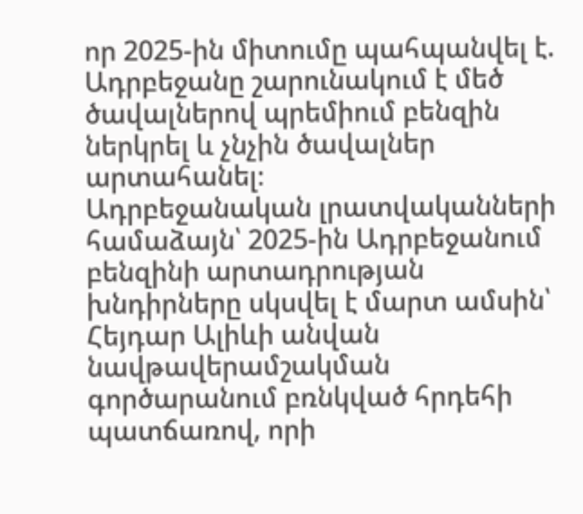որ 2025-ին միտումը պահպանվել է. Ադրբեջանը շարունակում է մեծ ծավալներով պրեմիում բենզին ներկրել և չնչին ծավալներ արտահանել։
Ադրբեջանական լրատվականների համաձայն՝ 2025-ին Ադրբեջանում բենզինի արտադրության խնդիրները սկսվել է մարտ ամսին՝ Հեյդար Ալիևի անվան նավթավերամշակման գործարանում բռնկված հրդեհի պատճառով, որի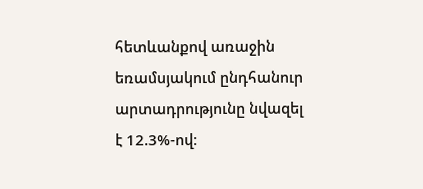հետևանքով առաջին եռամսյակում ընդհանուր արտադրությունը նվազել է 12.3%-ով։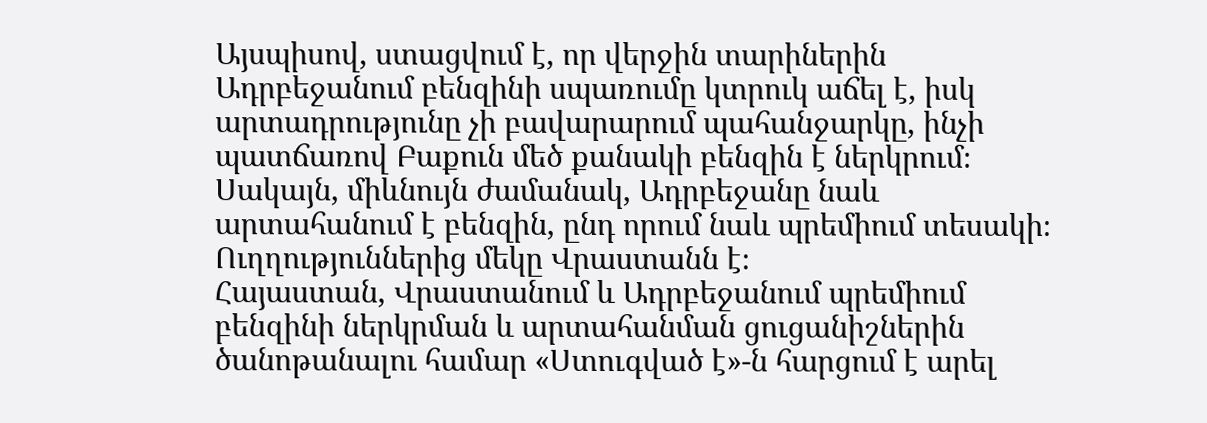Այսպիսով, ստացվում է, որ վերջին տարիներին Ադրբեջանում բենզինի սպառումը կտրուկ աճել է, իսկ արտադրությունը չի բավարարում պահանջարկը, ինչի պատճառով Բաքուն մեծ քանակի բենզին է ներկրում։ Սակայն, միևնույն ժամանակ, Ադրբեջանը նաև արտահանում է բենզին, ընդ որում նաև պրեմիում տեսակի։ Ուղղություններից մեկը Վրաստանն է։
Հայաստան, Վրաստանում և Ադրբեջանում պրեմիում բենզինի ներկրման և արտահանման ցուցանիշներին ծանոթանալու համար «Ստուգված է»-ն հարցում է արել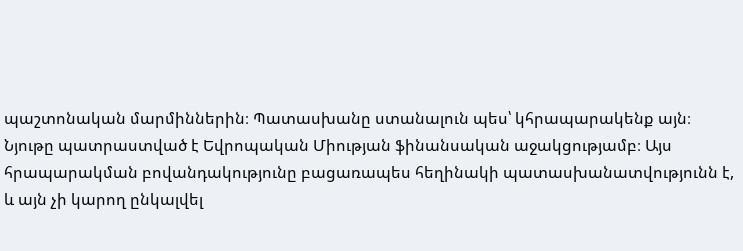պաշտոնական մարմիններին։ Պատասխանը ստանալուն պես՝ կհրապարակենք այն։
Նյութը պատրաստված է Եվրոպական Միության ֆինանսական աջակցությամբ։ Այս հրապարակման բովանդակությունը բացառապես հեղինակի պատասխանատվությունն է, և այն չի կարող ընկալվել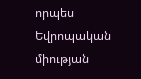որպես Եվրոպական միության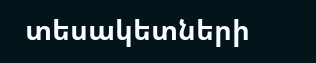տեսակետների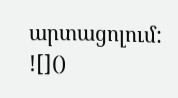արտացոլում:
![]()